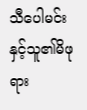သီပေါမင်းနှင့်သူ၏မိဖုရား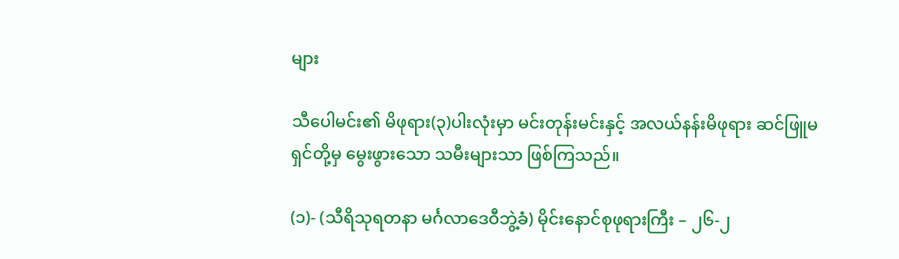များ

သီပေါမင်း၏ မိဖုရား(၃)ပါးလုံးမှာ မင်းတုန်းမင်းနှင့် အလယ်နန်းမိဖုရား ဆင်ဖြူမရှင်တို့မှ မွေးဖွားသော သမီးများသာ ဖြစ်ကြသည်။

(၁)- (သီရိသုရတနာ မင်္ဂလာဒေဝီဘွဲ့ခံ) မိုင်းနောင်စုဖုရားကြီး – ၂၆-၂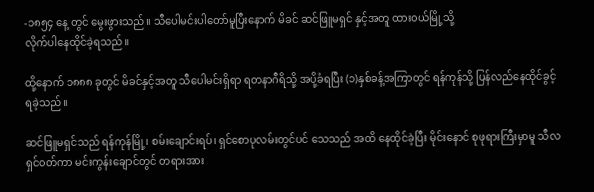-၁၈၅၄ နေ့ တွင် မွေးဖွားသည်။ သီပေါမင်းပါတော်မူပြီးနောက် မိခင် ဆင်ဖြူမရှင် နှင့်အတူ ထား၀ယ်မြို့သို့
လိုက်ပါနေထိုင်ခဲ့ရသည်။

ထို့နောက် ၁၈၈၈ ခုတွင် မိခင်နှင့်အတူ သီပေါမင်းရှိရာ ရတနာဂီရိသို့ အပို့ခံရပြီး (၁)နှစ်ခန့်အကြာတွင် ရန်ကုန်သို့ ပြန်လည်နေထိုင်ခွင့် ရခဲ့သည်။

ဆင်ဖြူမရှင်သည် ရန်ကုန်မြို့၊ စမ်းချောင်းရပ်၊ ရှင်စောပုလမ်းတွင်ပင် သေသည် အထိ နေထိုင်ခဲ့ပြီး မိုင်းနောင် စုဖုရားကြီးမှာမူ သီလရှင်၀တ်ကာ မင်းကွန်းချောင်တွင် တရားအား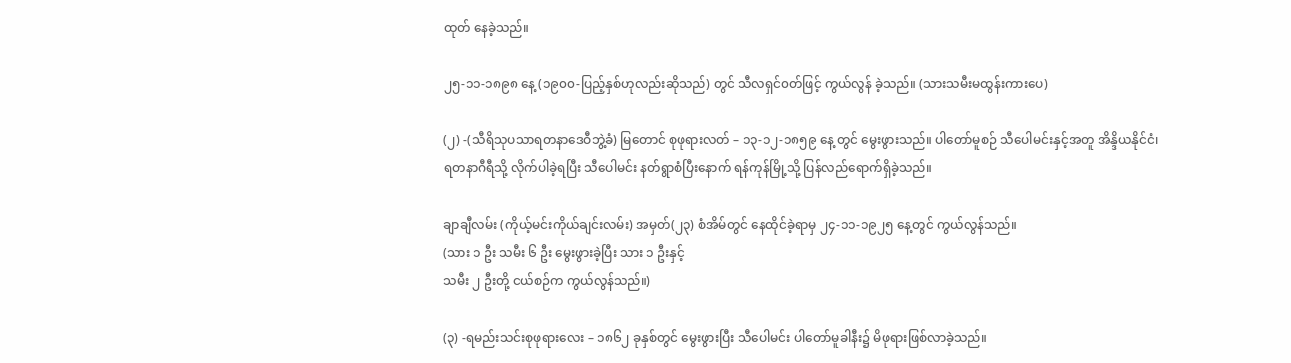ထုတ် နေခဲ့သည်။

၂၅-၁၁-၁၈၉၈ နေ့ (၁၉၀၀-ပြည့်နှစ်ဟုလည်းဆိုသည်) တွင် သီလရှင်၀တ်ဖြင့် ကွယ်လွန် ခဲ့သည်။ (သားသမီးမထွန်းကားပေ)

(၂) -(သီရိသုပသာရတနာဒေဝီဘွဲ့ခံ) မြတောင် စုဖုရားလတ် – ၁၃-၁၂-၁၈၅၉ နေ့ တွင် မွေးဖွားသည်။ ပါတော်မူစဉ် သီပေါမင်းနှင့်အတူ အိန္ဒိယနိုင်ငံ၊ ရတနာဂီရီသို့ လိုက်ပါခဲ့ရပြီး သီပေါမင်း နတ်ရွာစံပြီးနောက် ရန်ကုန်မြို့သို့ ပြန်လည်ရောက်ရှိခဲ့သည်။

ချာချီလမ်း (ကိုယ့်မင်းကိုယ်ချင်းလမ်း) အမှတ်(၂၃) စံအိမ်တွင် နေထိုင်ခဲ့ရာမှ ၂၄-၁၁-၁၉၂၅ နေ့တွင် ကွယ်လွန်သည်။
(သား ၁ ဦး သမီး ၆ ဦး မွေးဖွားခဲ့ပြီး သား ၁ ဦးနှင့်
သမီး ၂ ဦးတို့ ငယ်စဉ်က ကွယ်လွန်သည်။)

(၃) -ရမည်းသင်းစုဖုရားလေး – ၁၈၆၂ ခုနှစ်တွင် မွေးဖွားပြီး သီပေါမင်း ပါတော်မူခါနီး၌ မိဖုရားဖြစ်လာခဲ့သည်။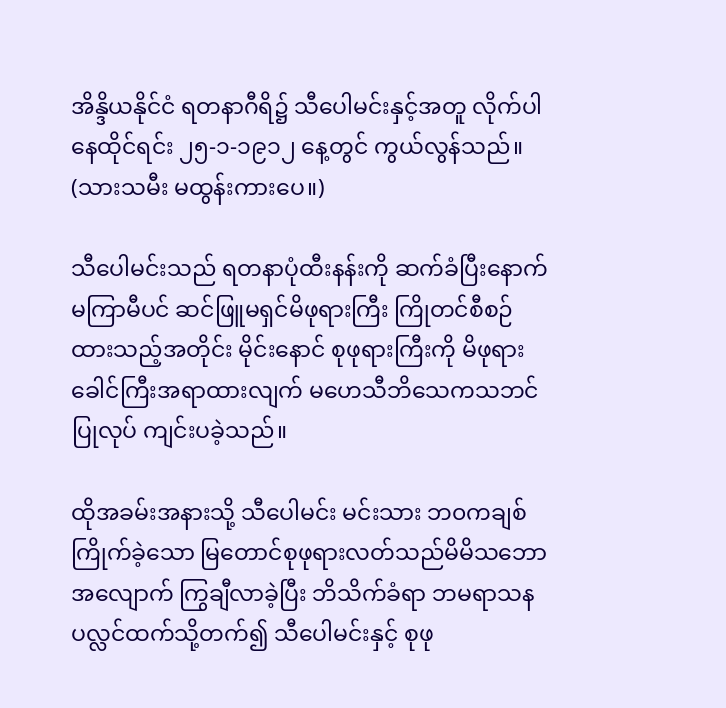အိန္ဒိယနိုင်ငံ ရတနာဂီရိ၌ သီပေါမင်းနှင့်အတူ လိုက်ပါနေထိုင်ရင်း ၂၅-၁-၁၉၁၂ နေ့တွင် ကွယ်လွန်သည်။ (သားသမီး မထွန်းကားပေ။)

သီပေါမင်းသည် ရတနာပုံထီးနန်းကို ဆက်ခံပြီးနောက်
မကြာမီပင် ဆင်ဖြူမရှင်မိဖုရားကြီး ကြိုတင်စီစဉ်ထားသည့်အတိုင်း မိုင်းနောင် စုဖုရားကြီးကို မိဖုရားခေါင်ကြီးအရာထားလျက် မဟေသီဘိသေကသဘင် ပြုလုပ် ကျင်းပခဲ့သည်။

ထိုအခမ်းအနားသို့ သီပေါမင်း မင်းသား ဘ၀ကချစ်ကြိုက်ခဲ့သော မြတောင်စုဖုရားလတ်သည်မိမိသဘောအလျောက် ကြွချီလာခဲ့ပြီး ဘိသိက်ခံရာ ဘမရာသနပလ္လင်ထက်သို့တက်၍ သီပေါမင်းနှင့် စုဖု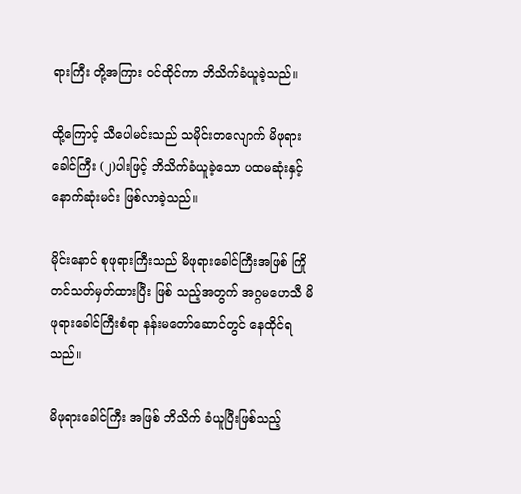ရားကြီး တို့အကြား ၀င်ထိုင်ကာ ဘိသိက်ခံယူခဲ့သည်။

ထို့ကြောင့် သီပေါမင်းသည် သမိုင်းတလျောက် မိဖုရားခေါင်ကြီး (၂)ပါးဖြင့် ဘိသိက်ခံယူခဲ့သော ပထမဆုံးနှင့် နောက်ဆုံးမင်း ဖြစ်လာခဲ့သည်။

မိုင်းနောင် စုဖုရားကြီးသည် မိဖုရားခေါင်ကြီးအဖြစ် ကြိုတင်သတ်မှတ်ထားပြီး ဖြစ် သည့်အတွက် အဂ္ဂမဟေသီ မိဖုရားခေါင်ကြီးစံရာ နန်းမတော်ဆောင်တွင် နေထိုင်ရသည်။

မိဖုရားခေါင်ကြီး အဖြစ် ဘိသိက် ခံယူပြီးဖြစ်သည့်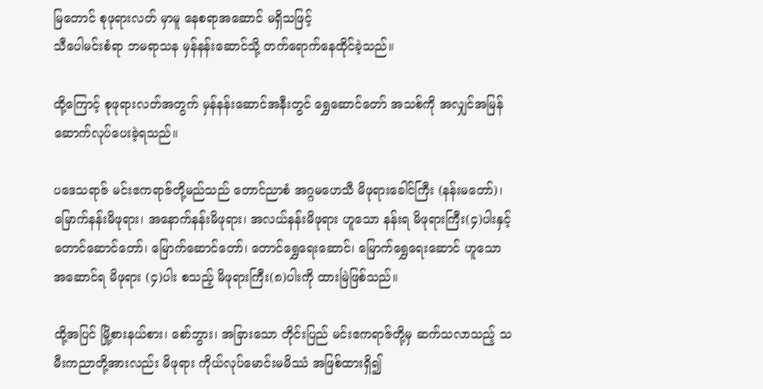မြတောင် စုဖုရားလတ် မှာမူ နေစရာအဆောင် မရှိသဖြင့်
သီပေါမင်းစံရာ ဘမရာသန မှန်နန်းဆောင်သို့ တက်ရောက်နေထိုင်ခဲ့သည်။

ထို့ကြောင့် စုဖုရားလတ်အတွက် မှန်နန်းဆောင်အနီးတွင် ရွှေဆောင်တော် အသစ်ကို အလျှင်အမြန် ဆောက်လုပ်ပေးခဲ့ရသည်။

ပဒေသရာဇ် မင်းဧကရာဇ်တို့မည်သည် တောင်ညာစံ အဂ္ဂမဟေသီ မိဖုရားခေါင်ကြီး (နန်းမတော်)၊ မြောက်နန်းမိဖုရား၊ အနောက်နန်းမိဖုရား၊ အလယ်နန်းမိဖုရား ဟူသော နန်းရ မိဖုရားကြီး(၄)ပါးနှင့် တောင်ဆောင်တော်၊ မြောက်ဆောင်တော်၊ တောင်ရွှေရေးဆောင်၊ မြောက်ရွှေရေးဆောင် ဟူသောအဆောင်ရ မိဖုရား (၄)ပါး စသည့် မိဖုရားကြီး(၈)ပါးကို ထားမြဲဖြစ်သည်။

ထို့အပြင် မြို့စားနယ်စား၊ စော်ဘွား၊ အခြားသော တိုင်းပြည် မင်းဧကရာဇ်တို့မှ ဆက်သလာသည့် သမီးကညာတို့အားလည်း မိဖုရား ကိုယ်လုပ်မောင်းမမိဿံ အဖြစ်ထားရှိ၍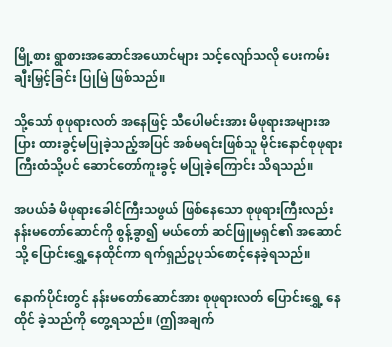မြို့စား ရွာစားအဆောင်အယောင်များ သင့်လျော်သလို ပေးကမ်းချီးမြှင့်ခြင်း ပြုမြဲ ဖြစ်သည်။

သို့သော် စုဖုရားလတ် အနေဖြင့် သီပေါမင်းအား မိဖုရားအများအပြား ထားခွင့်မပြုခဲ့သည့်အပြင် အစ်မရင်းဖြစ်သူ မိုင်းနောင်စုဖုရားကြီးထံသို့ပင် ဆောင်တော်ကူးခွင့် မပြုခဲ့ကြောင်း သိရသည်။

အပယ်ခံ မိဖုရားခေါင်ကြီးသဖွယ် ဖြစ်နေသော စုဖုရားကြီးလည်း နန်းမတော်ဆောင်ကို စွန့်ခွာ၍ မယ်တော် ဆင်ဖြူမရှင်၏ အဆောင်သို့ ပြောင်းရွှေ့နေထိုင်ကာ ရက်ရှည်ဥပုသ်စောင့်နေခဲ့ရသည်။

နောက်ပိုင်းတွင် နန်းမတော်ဆောင်အား စုဖုရားလတ် ပြောင်းရွှေ့ နေထိုင် ခဲ့သည်ကို တွေ့ရသည်။ (ဤအချက်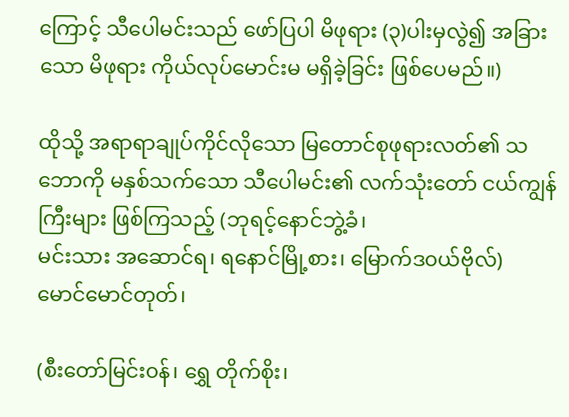ကြောင့် သီပေါမင်းသည် ဖော်ပြပါ မိဖုရား (၃)ပါးမှလွဲ၍ အခြားသော မိဖုရား ကိုယ်လုပ်မောင်းမ မရှိခဲ့ခြင်း ဖြစ်ပေမည်။)

ထိုသို့ အရာရာချုပ်ကိုင်လိုသော မြတောင်စုဖုရားလတ်၏ သဘောကို မနှစ်သက်သော သီပေါမင်း၏ လက်သုံးတော် ငယ်ကျွန်ကြီးများ ဖြစ်ကြသည့် (ဘုရင့်နောင်ဘွဲ့ခံ၊
မင်းသား အဆောင်ရ၊ ရနောင်မြို့စား၊ မြောက်ဒ၀ယ်ဗိုလ်)
မောင်မောင်တုတ်၊

(စီးတော်မြင်း၀န်၊ ရွှေ တိုက်စိုး၊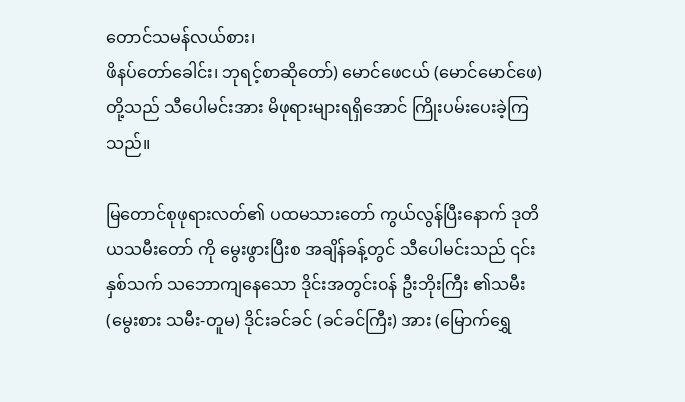တောင်သမန်လယ်စား၊
ဖိနပ်တော်ခေါင်း၊ ဘုရင့်စာဆိုတော်) မောင်ဖေငယ် (မောင်မောင်ဖေ) တို့သည် သီပေါမင်းအား မိဖုရားများရရှိအောင် ကြိုးပမ်းပေးခဲ့ကြသည်။

မြတောင်စုဖုရားလတ်၏ ပထမသားတော် ကွယ်လွန်ပြီးနောက် ဒုတိယသမီးတော် ကို မွေးဖွားပြီးစ အချိန်ခန့်တွင် သီပေါမင်းသည် ၎င်းနှစ်သက် သဘောကျနေသော ဒိုင်းအတွင်း၀န် ဦးဘိုးကြီး ၏သမီး (မွေးစား သမီး-တူမ) ဒိုင်းခင်ခင် (ခင်ခင်ကြီး) အား (မြောက်ရွှေ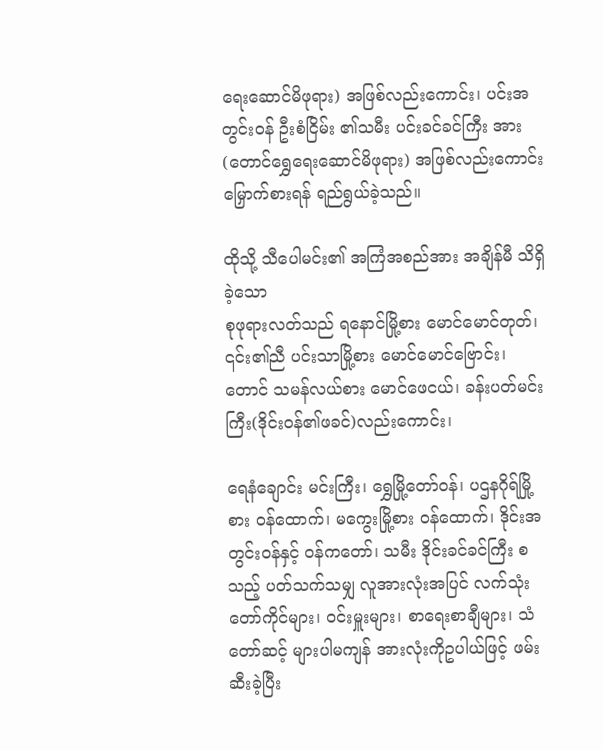ရေးဆောင်မိဖုရား) အဖြစ်လည်းကောင်း၊ ပင်းအတွင်း၀န် ဦးစံငြိမ်း ၏သမီး ပင်းခင်ခင်ကြီး အား (တောင်ရွှေရေးဆောင်မိဖုရား) အဖြစ်လည်းကောင်းမြှောက်စားရန် ရည်ရွယ်ခဲ့သည်။

ထိုသို့ သီပေါမင်း၏ အကြံအစည်အား အချိန်မီ သိရှိခဲ့သော
စုဖုရားလတ်သည် ရနောင်မြို့စား မောင်မောင်တုတ်၊ ၎င်း၏ညီ ပင်းသာမြို့စား မောင်မောင်ဗြောင်း၊ တောင် သမန်လယ်စား မောင်ဖေငယ်၊ ခန်းပတ်မင်းကြီး(ဒိုင်း၀န်၏ဖခင်)လည်းကောင်း၊

ရေနံချောင်း မင်းကြီး၊ ရွှေမြို့တော်၀န်၊ ပဌနဂိုရ်မြို့စား ၀န်ထောက်၊ မကွေးမြို့စား ၀န်ထောက်၊ ဒိုင်းအတွင်း၀န်နှင့် ၀န်ကတော်၊ သမီး ဒိုင်းခင်ခင်ကြီး စသည့် ပတ်သက်သမျှ လူအားလုံးအပြင် လက်သုံးတော်ကိုင်များ၊ ၀င်းမှူးများ၊ စာရေးစာချီများ၊ သံတော်ဆင့် များပါမကျန် အားလုံးကိုဥပါယ်ဖြင့် ဖမ်းဆီးခဲ့ပြီး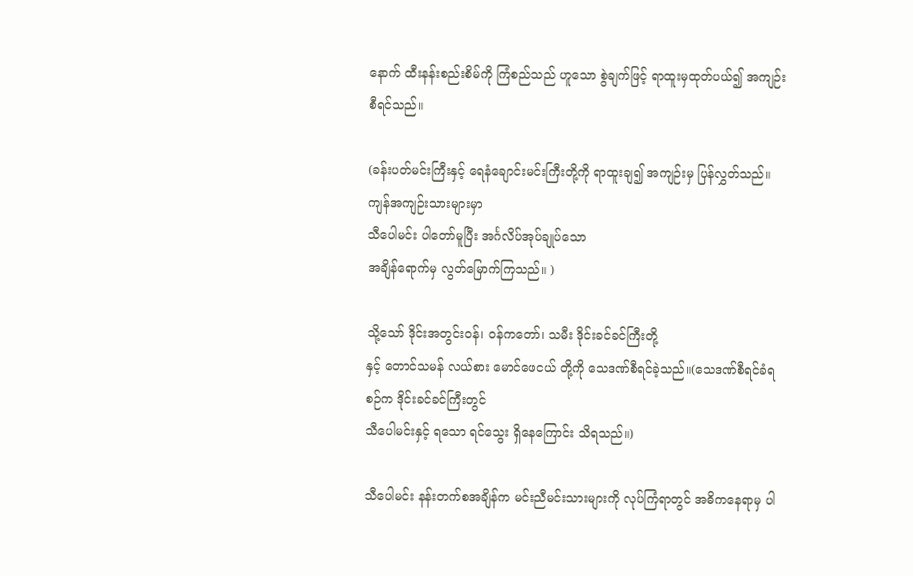နောက် ထီးနန်းစည်းစိမ်ကို ကြံစည်သည် ဟူသော စွဲချက်ဖြင့် ရာထူးမှထုတ်ပယ်၍ အကျဉ်းစီရင်သည်။

(ခန်းပတ်မင်းကြီးနှင့် ရေနံချောင်းမင်းကြီးတို့ကို ရာထူးချ၍ အကျဉ်းမှ ပြန်လွှတ်သည်။ ကျန်အကျဉ်းသားများမှာ
သီပေါမင်း ပါတော်မူပြီး အင်္ဂလိပ်အုပ်ချုပ်သော
အချိန်ရောက်မှ လွတ်မြောက်ကြသည်။ )

သို့သော် ဒိုင်းအတွင်း၀န်၊ ၀န်ကတော်၊ သမီး ဒိုင်းခင်ခင်ကြီးတို့
နှင့် တောင်သမန် လယ်စား မောင်ဖေငယ် တို့ကို သေဒဏ်စီရင်ခဲ့သည်။(သေဒဏ်စီရင်ခံရစဉ်က ဒိုင်းခင်ခင်ကြီးတွင်
သီပေါမင်းနှင့် ရသော ရင်သွေး ရှိနေကြောင်း သိရသည်။)

သီပေါမင်း နန်းတက်စအချိန်က မင်းညီမင်းသားများကို လုပ်ကြံရာတွင် အဓိကနေရာမှ ပါ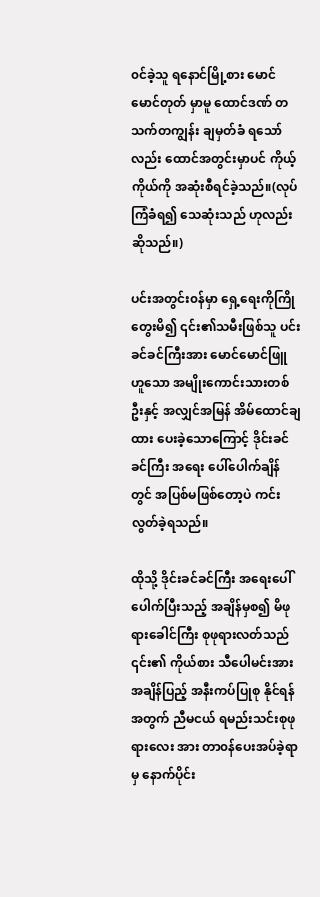၀င်ခဲ့သူ ရနောင်မြို့စား မောင်မောင်တုတ် မှာမူ ထောင်ဒဏ် တသက်တကျွန်း ချမှတ်ခံ ရသော်လည်း ထောင်အတွင်းမှာပင် ကိုယ့်ကိုယ်ကို အဆုံးစီရင်ခဲ့သည်။(လုပ်ကြံခံရ၍ သေဆုံးသည် ဟုလည်း ဆိုသည်။)

ပင်းအတွင်း၀န်မှာ ရှေ့ရေးကိုကြိုတွေးမိ၍ ၎င်း၏သမီးဖြစ်သူ ပင်းခင်ခင်ကြီးအား မောင်မောင်ဖြူ ဟူသော အမျိုးကောင်းသားတစ်ဦးနှင့် အလျှင်အမြန် အိမ်ထောင်ချထား ပေးခဲ့သောကြောင့် ဒိုင်းခင်ခင်ကြီး အရေး ပေါ်ပေါက်ချိန်တွင် အပြစ်မဖြစ်တော့ပဲ ကင်းလွတ်ခဲ့ရသည်။

ထိုသို့ ဒိုင်းခင်ခင်ကြီး အရေးပေါ်ပေါက်ပြီးသည့် အချိန်မှစ၍ မိဖုရားခေါင်ကြီး စုဖုရားလတ်သည် ၎င်း၏ ကိုယ်စား သီပေါမင်းအား အချိန်ပြည့် အနီးကပ်ပြုစု နိုင်ရန်အတွက် ညီမငယ် ရမည်းသင်းစုဖုရားလေး အား တာ၀န်ပေးအပ်ခဲ့ရာမှ နောက်ပိုင်း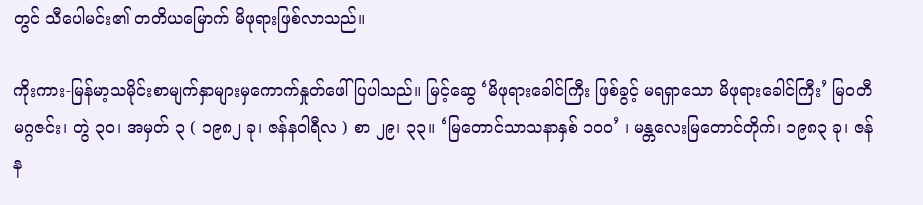တွင် သီပေါမင်း၏ တတိယမြောက် မိဖုရားဖြစ်လာသည်။

ကိုးကား-မြန်မာ့သမိုင်းစာမျက်နှာများမှကောက်နှုတ်ဖေါ်ပြပါသည်။ မြင့်ဆွေ ‘မိဖုရားခေါင်ကြီး ဖြစ်ခွင့် မရရှာသော မိဖုရားခေါင်ကြီး’ မြဝတီ မဂ္ဂဇင်း၊ တွဲ ၃၀၊ အမှတ် ၃ ( ၁၉၈၂ ခု၊ ဇန်နဝါရီလ ) စာ ၂၉၊ ၃၃။ ‘မြတောင်သာသနာနှစ် ၁၀၀’ ၊ မန္တလေးမြတောင်တိုက်၊ ၁၉၈၃ ခု၊ ဇန်န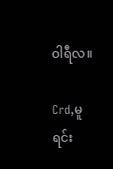ဝါရီလ။

Crd,မူရင်း